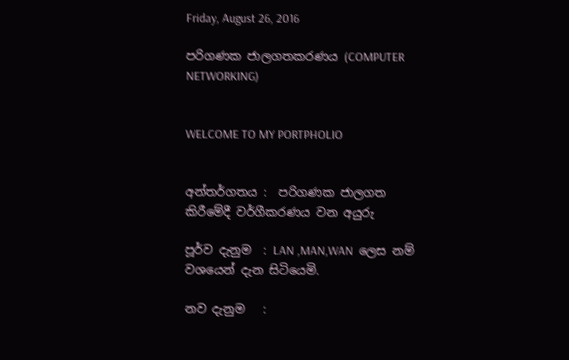Friday, August 26, 2016

පරිගණක ජාලගතකරණය (COMPUTER NETWORKING)


WELCOME TO MY PORTPHOLIO


අන්තර්ගතය :  පරිගණක ජාලගත කිරීමේදී වර්ගීකරණය වන අයුරු

පූර්ව දැනුම  : LAN ,MAN,WAN  ලෙස නම් වශයෙන් දැන සිටියෙමි.

නව දැනුම   :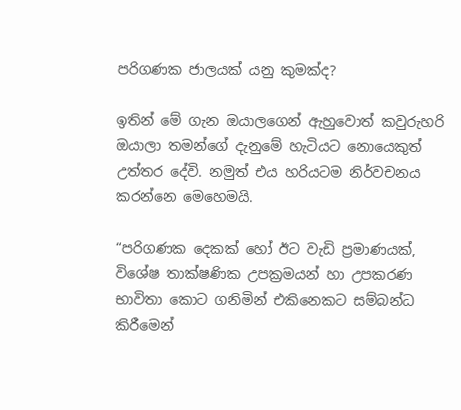පරිගණක ජාලයක් යනු කුමක්ද?

ඉතින් මේ ගැන ඔයාලගෙන් ඇහුවොත් කවුරුහරි ඔයාලා තමන්ගේ දැනුමේ හැටියට නොයෙකුත් උත්තර දේවි. නමුත් එය හරියටම නිර්වචනය කරන්නෙ මෙහෙමයි.

“පරිගණක දෙකක් හෝ ඊට වැඩි ප්‍රමාණයක්, විශේෂ තාක්ෂණික උපක්‍රමයන් හා උපකරණ භාවිතා කොට ගනිමින් එකිනෙකට සම්බන්ධ කිරීමෙන්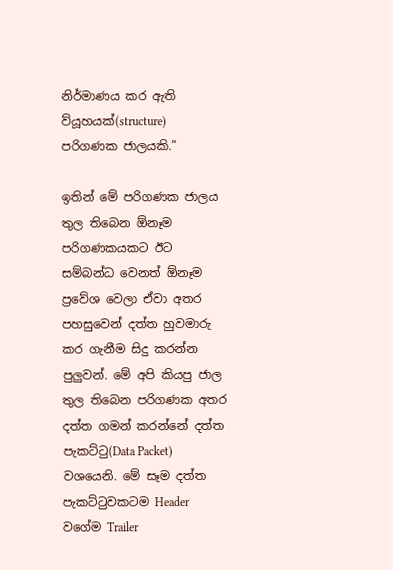නිර්මාණය කර ඇති ව්යූහයක්(structure) පරිගණක ජාලයකි.”

ඉතින් මේ පරිගණක ජාලය තුල තිබෙන ඕනෑම පරිගණකයකට ඊට සම්බන්ධ වෙනත් ඕනෑම ප්‍රවේශ වෙලා ඒවා අතර පහසුවෙන් දත්ත හුවමාරු කර ගැනීම සිදු කරන්න පුලුවන්. මේ අපි කියපු ජාල තුල තිබෙන පරිගණක අතර දත්ත ගමන් කරන්නේ දත්ත පැකට්ටු(Data Packet) වශයෙනි. මේ සෑම දත්ත පැකට්ටුවකටම Header වගේම Trailer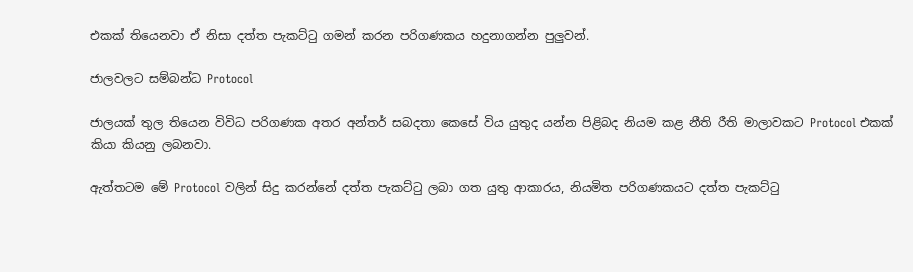එකක් තියෙනවා ඒ නිසා දත්ත පැකට්ටු ගමන් කරන පරිගණකය හදුනාගන්න පුලුවන්.

ජාලවලට සම්බන්ධ Protocol

ජාලයක් තුල තියෙන විවිධ පරිගණක අතර අන්තර් සබදතා කෙසේ විය යුතුද යන්න පිළිබද නියම කළ නීති රීති මාලාවකට Protocol එකක් කියා කියනු ලබනවා.

ඇත්තටම මේ Protocol වලින් සිදු කරන්නේ දත්ත පැකට්ටු ලබා ගත යුතු ආකාරය, නියමිත පරිගණකයට දත්ත පැකට්ටු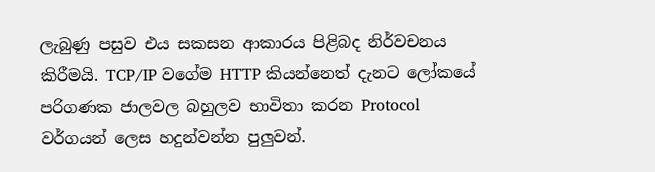ලැබුණු පසුව එය සකසන ආකාරය පිළිබද නිර්වචනය කිරීමයි. TCP/IP වගේම HTTP කියන්නෙත් දැනට ලෝකයේ පරිගණක ජාලවල බහුලව භාවිතා කරන Protocol වර්ගයන් ලෙස හදුන්වන්න පුලුවන්.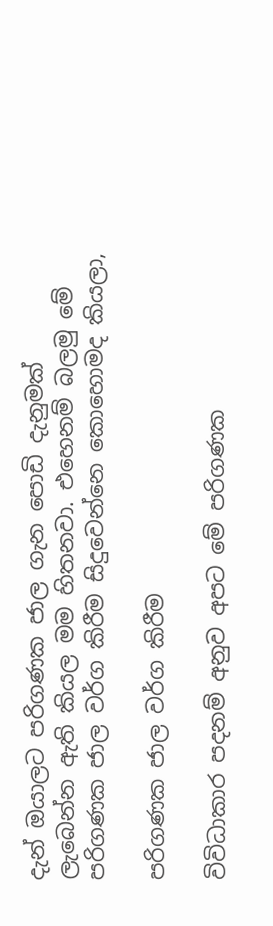දැන් ඔයාලට පරිගණක ජාල ගැන පොඩි දැනුමක් ලැබෙන්න ඇති කියල මම හිතනවා. එහෙනම් බලමු මේ පරිගණක ජාල වර්ග කිරීම සිදුවෙන්නෙ කොහොමද කියලා,

පරිගණක ජාල වර්ග කිරීම

විවිධාකාර පදනම් අනුව අපට මේ පරිගණක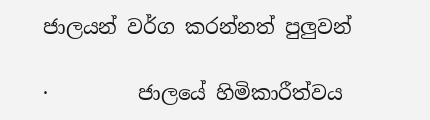ජාලයන් වර්ග කරන්නත් පුලුවන්

·         ජාලයේ හිමිකාරීත්වය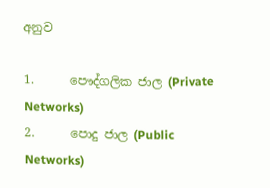අනුව

1.      පෞද්ගලික ජාල (Private Networks)
2.      පොදු ජාල (Public Networks)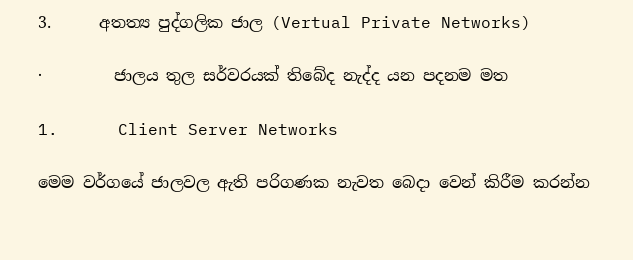3.      අතත්‍ය පුද්ගලික ජාල (Vertual Private Networks)

·         ජාලය තුල සර්වරයක් තිබේද නැද්ද යන පදනම මත

1.      Client Server Networks

මෙම වර්ගයේ ජාලවල ඇති පරිගණක නැවත බෙදා වෙන් කිරීම කරන්න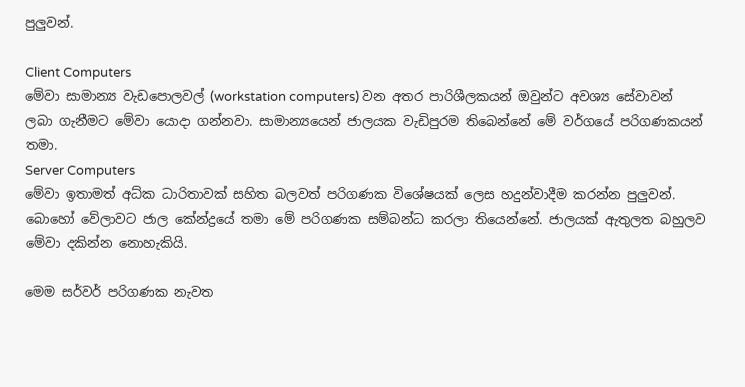පුලුවන්.

Client Computers
මේවා සාමාන්‍ය වැඩපොලවල් (workstation computers) වන අතර පාරිශීලකයන් ඔවුන්ට අවශ්‍ය සේවාවන් ලබා ගැනීමට මේවා යොදා ගන්නවා. සාමාන්‍යයෙන් ජාලයක වැඩිපුරම තිබෙන්නේ මේ වර්ගයේ පරිගණකයන් තමා.
Server Computers
මේවා ඉතාමත් අධ්ක ධාරිතාවක් සහිත බලවත් පරිගණක විශේෂයක් ලෙස හදුන්වාදීම කරන්න පුලුවන්. බොහෝ වේලාවට ජාල කේන්ද්‍රයේ තමා මේ පරිගණක සම්බන්ධ කරලා තියෙන්නේ. ජාලයක් ඇතුලත බහුලව මේවා දකින්න නොහැකියි.

මෙම සර්වර් පරිගණක නැවත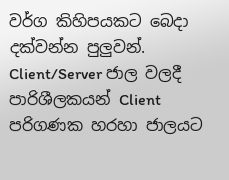වර්ග කිහිපයකට බෙදා දක්වන්න පුලුවන්. Client/Server ජාල වලදී පාරිශීලකයන් Client පරිගණක හරහා ජාලයට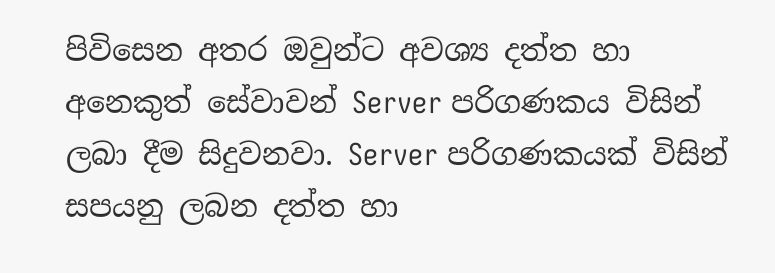පිවිසෙන අතර ඔවුන්ට අවශ්‍ය දත්ත හා අනෙකුත් සේවාවන් Server පරිගණකය විසින් ලබා දීම සිදුවනවා. Server පරිගණකයක් විසින් සපයනු ලබන දත්ත හා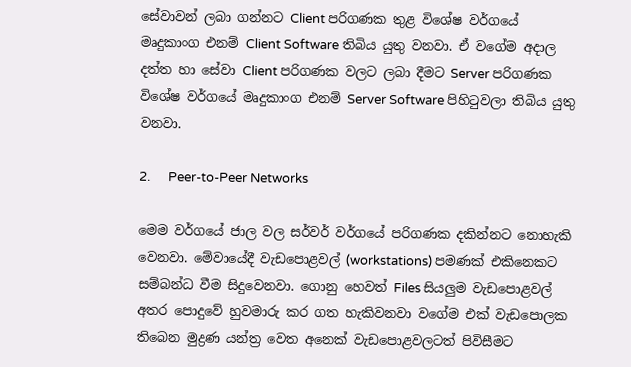සේවාවන් ලබා ගන්නට Client පරිගණක තුළ විශේෂ වර්ගයේ මෘදුකාංග එනම් Client Software තිබිය යුතු වනවා. ඒ වගේම අදාල දත්ත හා සේවා Client පරිගණක වලට ලබා දීමට Server පරිගණක විශේෂ වර්ගයේ මෘදුකාංග එනම් Server Software පිහිටුවලා තිබිය යුතු වනවා.

2.      Peer-to-Peer Networks

මෙම වර්ගයේ ජාල වල සර්වර් වර්ගයේ පරිගණක දකින්නට නොහැකි වෙනවා. මේවායේදී වැඩපොළවල් (workstations) පමණක් එකිනෙකට සම්බන්ධ වීම සිදුවෙනවා. ගොනු හෙවත් Files සියලුම වැඩපොළවල් අතර පොදුවේ හුවමාරු කර ගත හැකිවනවා වගේම එක් වැඩපොලක තිබෙන මුද්‍රණ යන්ත්‍ර වෙත අනෙක් වැඩපොළවලටත් පිවිසීමට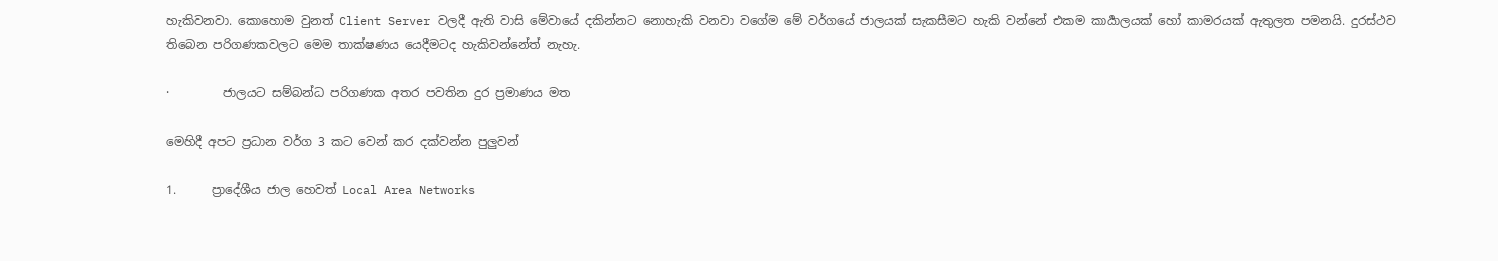හැකිවනවා. කොහොම වුනත් Client Server වලදී ඇති වාසි මේවායේ දකින්නට නොහැකි වනවා වගේම මේ වර්ගයේ ජාලයක් සැකසීමට හැකි වන්නේ එකම කාර්‍යාලයක් හෝ කාමරයක් ඇතුලත පමනයි. දුරස්ථව තිබෙන පරිගණකවලට මෙම තාක්ෂණය යෙදීමටද හැකිවන්නේත් නැහැ.

·         ජාලයට සම්බන්ධ පරිගණක අතර පවතින දුර ප්‍රමාණය මත

මෙහිදී අපට ප්‍රධාන වර්ග 3 කට වෙන් කර දක්වන්න පුලුවන්

1.      ප්‍රාදේශීය ජාල හෙවත් Local Area Networks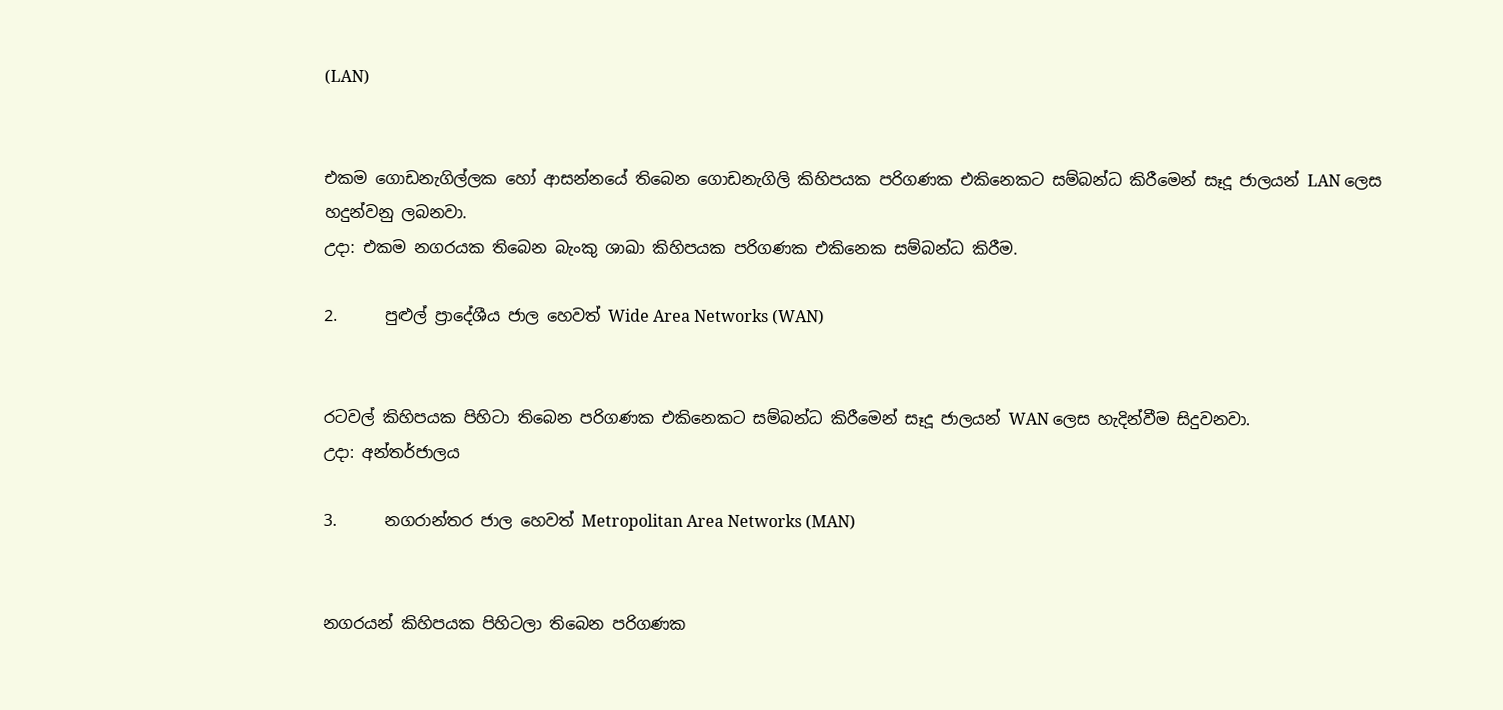(LAN)


එකම ගොඩනැගිල්ලක හෝ ආසන්නයේ තිබෙන ගොඩනැගිලි කිහිපයක පරිගණක එකිනෙකට සම්බන්ධ කිරීමෙන් සෑදූ ජාලයන් LAN ලෙස හදුන්වනු ලබනවා.
උදා: එකම නගරයක තිබෙන බැංකු ශාඛා කිහිපයක පරිගණක එකිනෙක සම්බන්ධ කිරීම.

2.      පුළුල් ප්‍රාදේශීය ජාල හෙවත් Wide Area Networks (WAN)


රටවල් කිහිපයක පිහිටා තිබෙන පරිගණක එකිනෙකට සම්බන්ධ කිරීමෙන් සෑදූ ජාලයන් WAN ලෙස හැදින්වීම සිදුවනවා.
උදා: අන්තර්ජාලය

3.      නගරාන්තර ජාල හෙවත් Metropolitan Area Networks (MAN)


නගරයන් කිහිපයක පිහිටලා තිබෙන පරිගණක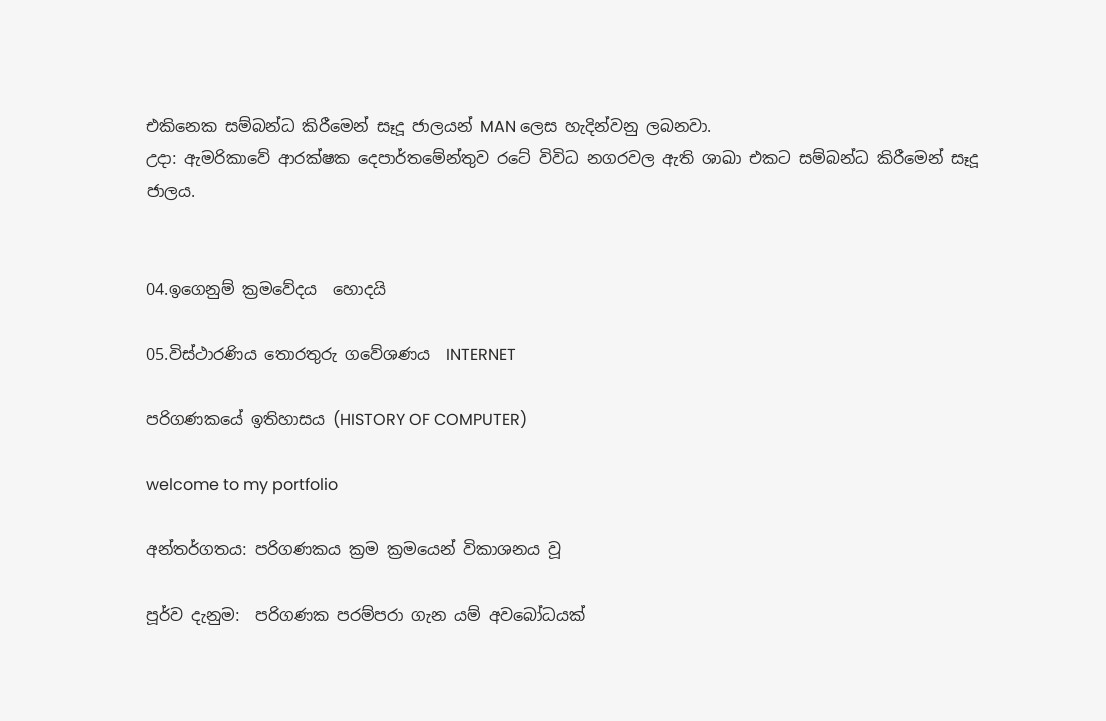එකිනෙක සම්බන්ධ කිරීමෙන් සෑදූ ජාලයන් MAN ලෙස හැදින්වනු ලබනවා.
උදා: ඇමරිකාවේ ආරක්ෂක දෙපාර්තමේන්තුව රටේ විවිධ නගරවල ඇති ශාඛා එකට සම්බන්ධ කිරීමෙන් සෑදූ ජාලය.


04.ඉගෙනුම් ක්‍රමවේදය  හොදයි

05.විස්ථාරණිය තොරතුරු ගවේශණය  INTERNET

පරිගණකයේ ඉතිහාසය (HISTORY OF COMPUTER)

welcome to my portfolio

අන්තර්ගතය: පරිගණකය ක්‍රම ක්‍රමයෙන් විකාශනය වූ

පූර්ව දැනුම:  පරිගණක පරම්පරා ගැන යම් අවබෝධයක්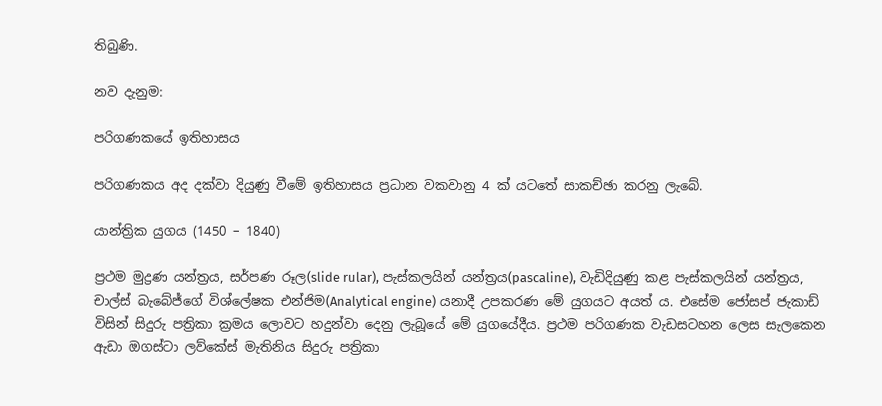තිබුණි.

නව දැනුම:

පරිගණකයේ ඉතිහාසය

පරිගණකය අද දක්වා දියුණු වීමේ ඉතිහාසය ප්‍රධාන වකවානු 4 ක් යටතේ සාකච්ඡා කරනු ලැබේ.

යාන්ත්‍රික යුගය (1450 – 1840)

ප්‍රථම මුද්‍රණ යන්ත්‍රය, සර්පණ රූල(slide rular), පැස්කලයින් යන්ත්‍රය(pascaline), වැඩිදියුණු කළ පැස්කලයින් යන්ත්‍රය, චාල්ස් බැබේජ්ගේ විශ්ලේෂක එන්ජිම(Analytical engine) යනාදී උපකරණ මේ යුගයට අයත්‍ ය. එසේම ජෝසප් ජැකාඩ් විසින් සිදුරු පත්‍රිකා ක්‍රමය ලොවට හදුන්වා දෙනු ලැබූයේ මේ යුගයේදීය. ප්‍රථම පරිගණක වැඩසටහන ලෙස සැලකෙන ඇඩා ඔගස්ටා ලව්කේස් මැතිනිය සිදුරු පත්‍රිකා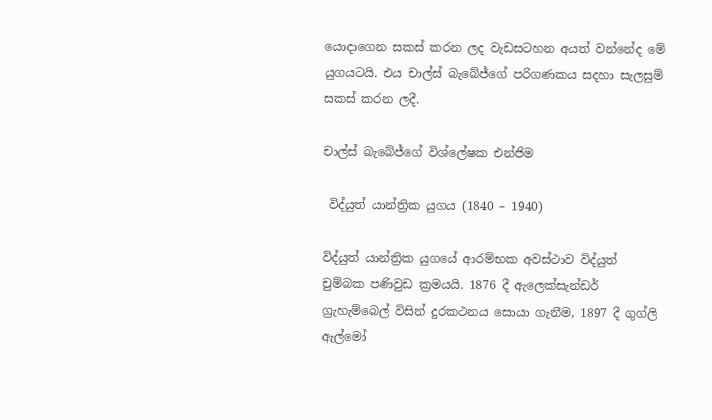යොදාගෙන සකස් කරන ලද වැඩසටහන අයත් වන්නේද මේ යුගයටයි. එය චාල්ස් බැබේජ්ගේ පරිගණකය සදහා සැලසුම් සකස් කරන ලදී.

චාල්ස් බැබේජ්ගේ විශ්ලේෂක එන්ජිම

 විද්යුත් යාන්ත්‍රික යුගය (1840 – 1940)

විද්යුත් යාන්ත්‍රික යුගයේ ආරම්භක අවස්ථාව විද්යුත් චුම්බක පණිවුඩ ක්‍රමයයි. 1876 දී ඇලෙක්සැන්ඩර් ග්‍රැහැම්බෙල් විසින් දුරකථනය සොයා ගැනීම, 1897 දී ගුග්ලි ඇල්මෝ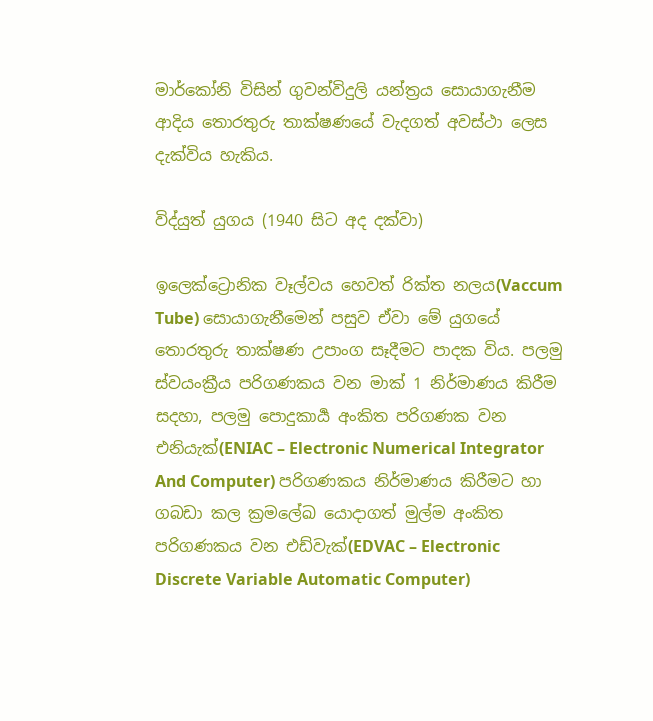මාර්කෝනි විසින් ගුවන්විදුලි යන්ත්‍රය සොයාගැනීම ආදිය තොරතුරු තාක්ෂණයේ වැදගත් අවස්ථා ලෙස දැක්විය හැකිය.

විද්යුත් යුගය (1940 සිට අද දක්වා)

ඉලෙක්ට්‍රොනික වෑල්වය හෙවත් රික්ත නලය(Vaccum Tube) සොයාගැනීමෙන් පසුව ඒවා මේ යුගයේ තොරතුරු තාක්ෂණ උපාංග සෑදීමට පාදක විය. පලමු ස්වයංක්‍රීය පරිගණකය වන මාක් 1 නිර්මාණය කිරීම සදහා, පලමු පොදුකාර්‍ය අංකිත පරිගණක වන එනියැක්(ENIAC – Electronic Numerical Integrator And Computer) පරිගණකය නිර්මාණය කිරීමට හා ගබඩා කල ක්‍රමලේඛ යොදාගත් මුල්ම අංකිත පරිගණකය වන එඩ්වැක්(EDVAC – Electronic Discrete Variable Automatic Computer)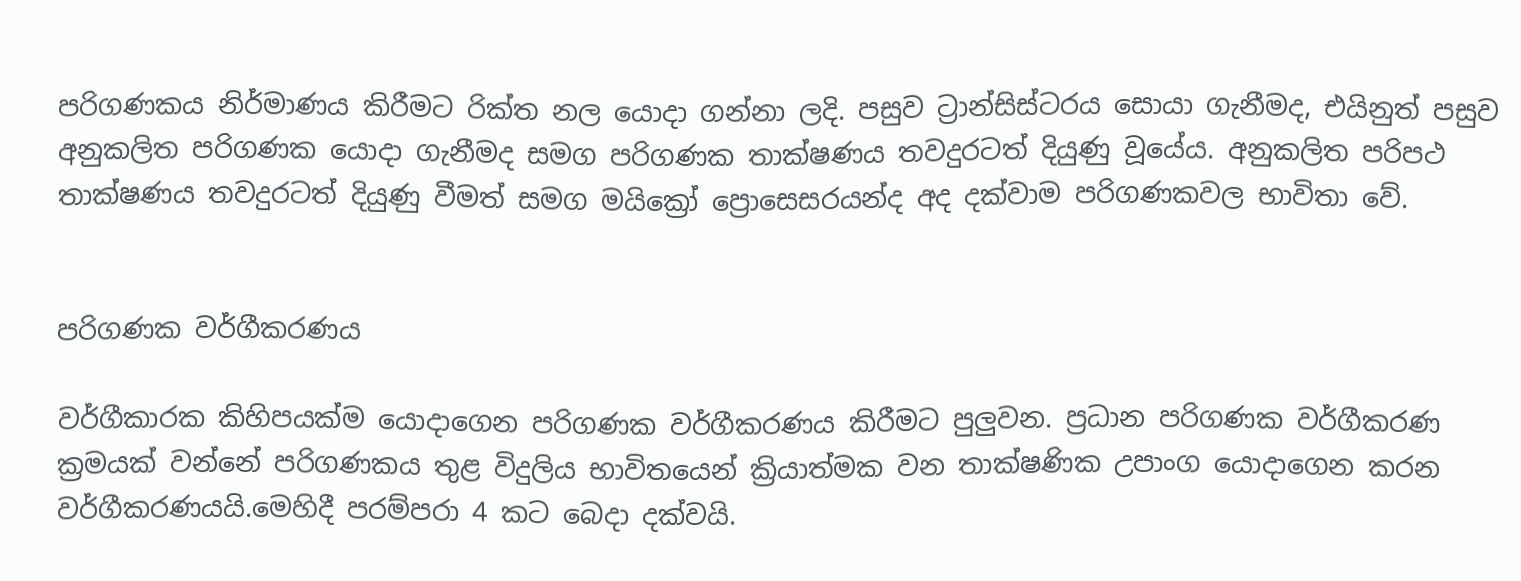පරිගණකය නිර්මාණය කිරීමට රික්ත නල යොදා ගන්නා ලදි. පසුව ට්‍රාන්සිස්ටරය සොයා ගැනීමද, එයිනුත් පසුව අනුකලිත පරිගණක යොදා ගැනීමද සමග පරිගණක තාක්ෂණය තවදුරටත් දියුණු වූයේය. අනුකලිත පරිපථ තාක්ෂණය තවදුරටත් දියුණු වීමත් සමග මයික්‍රෝ ප්‍රොසෙසරයන්ද අද දක්වාම පරිගණකවල භාවිතා වේ.


පරිගණක වර්ගීකරණය

වර්ගීකාරක කිහිපයක්ම යොදාගෙන පරිගණක වර්ගීකරණය කිරීමට පුලුවන. ප්‍රධාන පරිගණක වර්ගීකරණ ක්‍රමයක් වන්නේ පරිගණකය තුළ විදුලිය භාවිතයෙන් ක්‍රියාත්මක වන තාක්ෂණික උපාංග යොදාගෙන කරන වර්ගීකරණයයි.මෙහිදී පරම්පරා 4 කට බෙදා දක්වයි.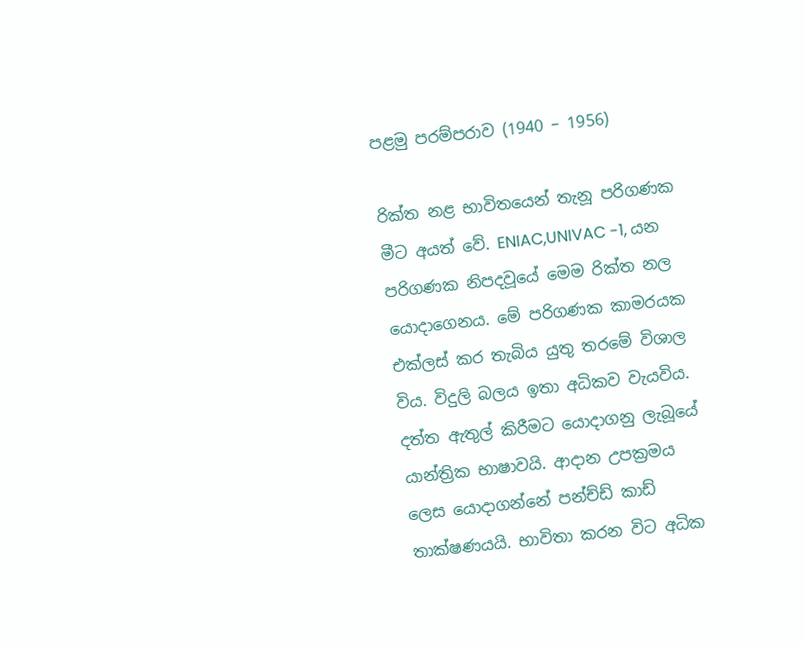පළමු පරම්පරාව (1940 – 1956)

රික්ත නළ භාවිතයෙන් තැනූ පරිගණක මීට අයත් වේ. ENIAC,UNIVAC -1, යන පරිගණක නිපදවූයේ මෙම රික්ත නල  යොදාගෙනය. මේ පරිගණක කාමරයක එක්ලස් කර තැබිය යුතු තරමේ විශාල විය. විදුලි බලය ඉතා අධිකව වැයවිය. දත්ත ඇතුල් කිරීමට යොදාගනු ලැබූයේ යාන්ත්‍රික භාෂාවයි. ආදාන උපක්‍රමය ලෙස යොදාගන්නේ පන්ච්ඩ් කාඩ් තාක්ෂණයයි. භාවිතා කරන විට අධික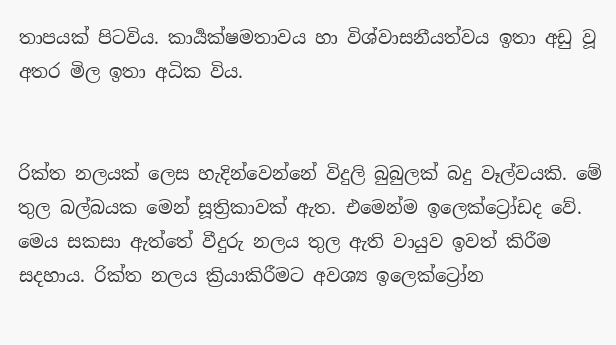තාපයක් පිටවිය. කාර්‍යක්ෂමතාවය හා විශ්වාසනීයත්වය ඉතා අඩු වූ අතර මිල ඉතා අධික විය.


රික්ත නලයක් ලෙස හැදින්වෙන්නේ විදුලි බුබුලක් බදු වෑල්වයකි. මේ තුල බල්බයක මෙන් සූත්‍රිකාවක් ඇත. එමෙන්ම ඉලෙක්ට්‍රෝඩද වේ. මෙය සකසා ඇත්තේ වීදුරු නලය තුල ඇති වායුව ඉවත් කිරීම සදහාය. රික්ත නලය ක්‍රියාකිරීමට අවශ්‍ය ඉලෙක්ට්‍රෝන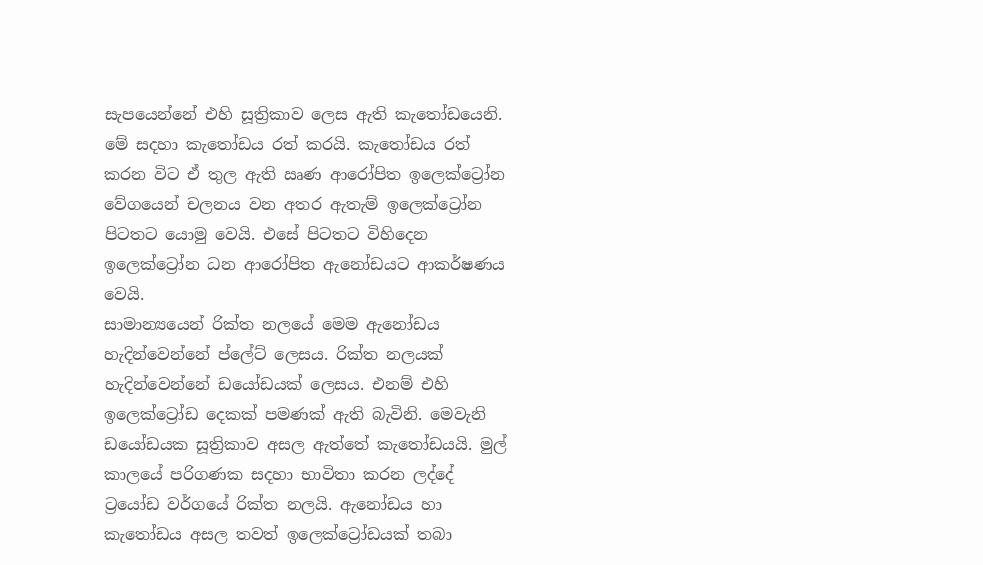සැපයෙන්නේ එහි සූත්‍රිකාව ලෙස ඇති කැතෝඩයෙනි. මේ සදහා කැතෝඩය රත් කරයි. කැතෝඩය රත් කරන විට ඒ තුල ඇති ඍණ ආරෝපිත ඉලෙක්ට්‍රෝන වේගයෙන් චලනය වන අතර ඇතැම් ඉලෙක්ට්‍රෝන පිටතට යොමු වෙයි. එසේ පිටතට විහිදෙන ඉලෙක්ට්‍රෝන ධන ආරෝපිත ඇනෝඩයට ආකර්ෂණය වෙයි.
සාමාන්‍යයෙන් රික්ත නලයේ මෙම ඇනෝඩය හැදින්වෙන්නේ ප්ලේට් ලෙසය. රික්ත නලයක් හැදින්වෙන්නේ ඩයෝඩයක් ලෙසය. එනම් එහි ඉලෙක්ට්‍රෝඩ දෙකක් පමණක් ඇති බැවිනි. මෙවැනි ඩයෝඩයක සූත්‍රිකාව අසල ඇත්තේ කැතෝඩයයි. මුල් කාලයේ පරිගණක සදහා භාවිතා කරන ලද්දේ ට්‍රයෝඩ වර්ගයේ රික්ත නලයි. ඇනෝඩය හා කැතෝඩය අසල තවත් ඉලෙක්ට්‍රෝඩයක් තබා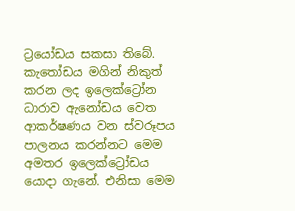ට්‍රයෝඩය සකසා තිබේ. කැතෝඩය මගින් නිකුත් කරන ලද ඉලෙක්ට්‍රෝන ධාරාව ඇනෝඩය වෙත ආකර්ෂණය වන ස්වරූපය පාලනය කරන්නට මෙම අමතර ඉලෙක්ට්‍රෝඩය යොදා ගැනේ. එනිසා මෙම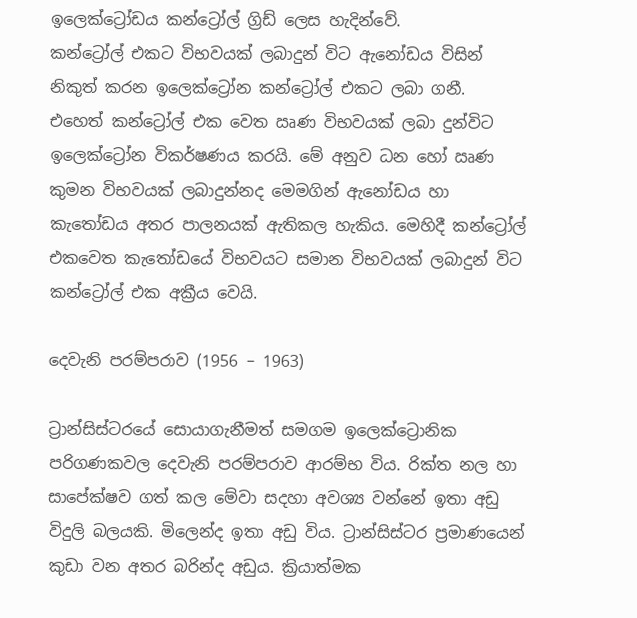ඉලෙක්ට්‍රෝඩය කන්ට්‍රෝල් ග්‍රිඩ් ලෙස හැදින්වේ.
කන්ට්‍රෝල් එකට විභවයක් ලබාදුන් විට ඇනෝඩය විසින් නිකුත් කරන ඉලෙක්ට්‍රෝන කන්ට්‍රෝල් එකට ලබා ගනී. එහෙත් කන්ට්‍රෝල් එක වෙත ඍණ විභවයක් ලබා දුන්විට ඉලෙක්ට්‍රෝන විකර්ෂණය කරයි. මේ අනුව ධන හෝ ඍණ කුමන විභවයක් ලබාදුන්නද මෙමගින් ඇනෝඩය හා කැතෝඩය අතර පාලනයක් ඇතිකල හැකිය. මෙහිදී කන්ට්‍රෝල් එකවෙත කැතෝඩයේ විභවයට සමාන විභවයක් ලබාදුන් විට කන්ට්‍රෝල් එක අක්‍රීය වෙයි.

දෙවැනි පරම්පරාව (1956 – 1963)

ට්‍රාන්සිස්ටරයේ සොයාගැනීමත් සමගම ඉලෙක්ට්‍රොනික පරිගණකවල දෙවැනි පරම්පරාව ආරම්භ විය. රික්ත නල හා සාපේක්ෂව ගත් කල මේවා සදහා අවශ්‍ය වන්නේ ඉතා අඩු විදුලි බලයකි. මිලෙන්ද ඉතා අඩු විය. ට්‍රාන්සිස්ටර ප්‍රමාණයෙන් කුඩා වන අතර බරින්ද අඩුය. ක්‍රියාත්මක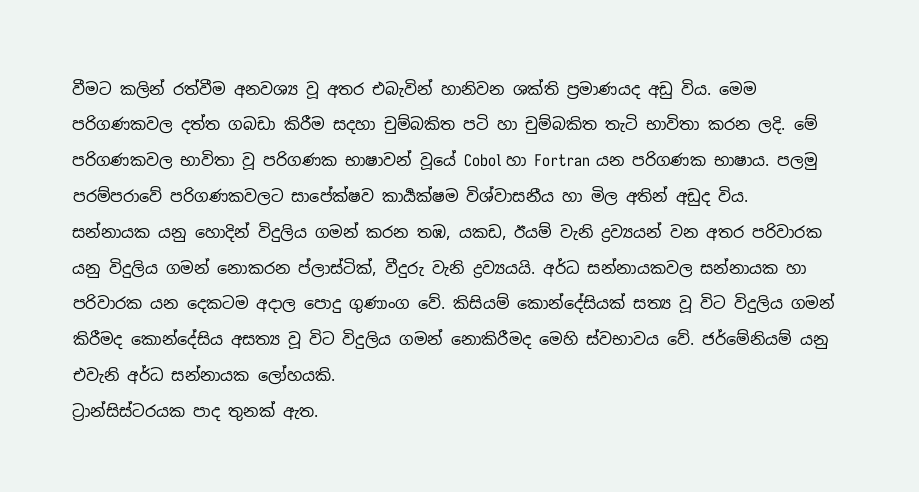වීමට කලින් රත්වීම අනවශ්‍ය වූ අතර එබැවින් හානිවන ශක්ති ප්‍රමාණයද අඩු විය. මෙම පරිගණකවල දත්ත ගබඩා කිරීම සදහා චුම්බකිත පටි හා චුම්බකිත තැටි භාවිතා කරන ලදි. මේ පරිගණකවල භාවිතා වූ පරිගණක භාෂාවන් වූයේ Cobol හා Fortran යන පරිගණක භාෂාය. පලමු පරම්පරාවේ පරිගණකවලට සාපේක්ෂව කාර්‍යක්ෂම විශ්වාසනීය හා මිල අතින් අඩුද විය.
සන්නායක යනු හොදින් විදුලිය ගමන් කරන තඹ, යකඩ, ඊයම් වැනි ද්‍රව්‍යයන් වන අතර පරිවාරක යනු විදුලිය ගමන් නොකරන ප්ලාස්ටික්, වීදුරු වැනි ද්‍රව්‍යයයි. අර්ධ සන්නායකවල සන්නායක හා පරිවාරක යන දෙකටම අදාල පොදු ගුණාංග වේ. කිසියම් කොන්දේසියක් සත්‍ය වූ විට විදුලිය ගමන් කිරීමද කොන්දේසිය අසත්‍ය වූ විට විදුලිය ගමන් නොකිරීමද මෙහි ස්වභාවය වේ. ජර්මේනියම් යනු එවැනි අර්ධ සන්නායක ලෝහයකි.
ට්‍රාන්සිස්ටරයක පාද තුනක් ඇත.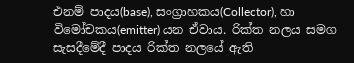එනම් පාදය(base), සංග්‍රාහකය(Collector), හා විමෝචකය(emitter) යන ඒවාය. රික්ත නලය සමග සැසදීමේදී පාදය රික්ත නලයේ ඇති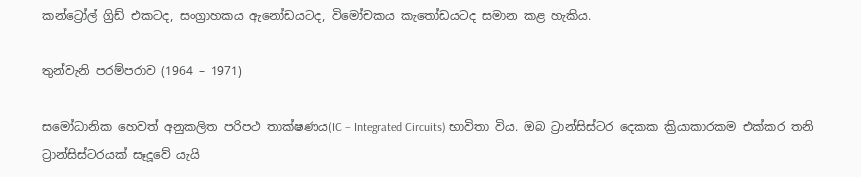කන්ට්‍රෝල් ග්‍රිඩ් එකටද, සංග්‍රාහකය ඇනෝඩයටද, විමෝචකය කැතෝඩයටද සමාන කළ හැකිය.

තුන්වැනි පරම්පරාව (1964 – 1971)

සමෝධානික හෙවත් අනුකලිත පරිපථ තාක්ෂණය(IC – Integrated Circuits) භාවිතා විය. ඔබ ට්‍රාන්සිස්ටර දෙකක ක්‍රියාකාරකම එක්කර තනි ට්‍රාන්සිස්ටරයක් සෑදූවේ යැයි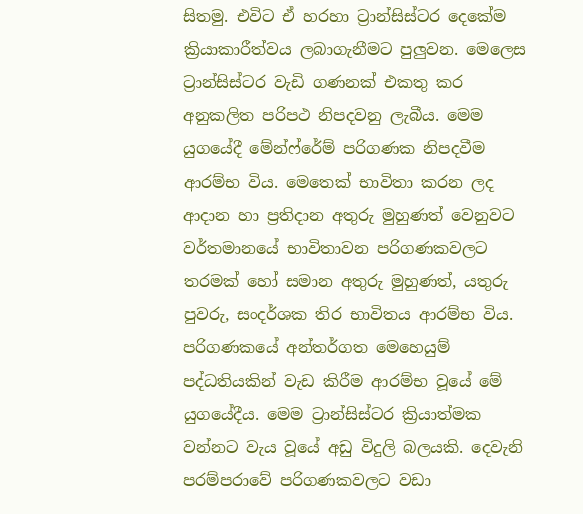සිතමු. එවිට ඒ හරහා ට්‍රාන්සිස්ටර දෙකේම ක්‍රියාකාරීත්වය ලබාගැනීමට පුලුවන. මෙලෙස ට්‍රාන්සිස්ටර වැඩි ගණනක් එකතු කර අනුකලිත පරිපථ නිපදවනු ලැබීය. මෙම යුගයේදී මේන්ෆ්රේම් පරිගණක නිපදවීම ආරම්භ විය. මෙතෙක් භාවිතා කරන ලද ආදාන හා ප්‍රතිදාන අතුරු මුහුණත් වෙනුවට වර්තමානයේ භාවිතාවන පරිගණකවලට තරමක් හෝ සමාන අතුරු මුහුණත්, යතුරු පුවරු, සංදර්ශක තිර භාවිතය ආරම්භ විය. පරිගණකයේ අන්තර්ගත මෙහෙයුම් පද්ධතියකින් වැඩ කිරීම ආරම්භ වූයේ මේ යුගයේදීය. මෙම ට්‍රාන්සිස්ටර ක්‍රියාත්මක වන්නට වැය වූයේ අඩු විදුලි බලයකි. දෙවැනි පරම්පරාවේ පරිගණකවලට වඩා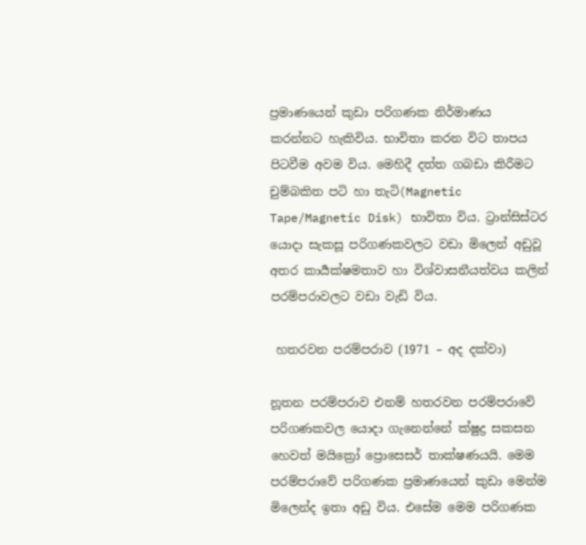ප්‍රමාණයෙන් කුඩා පරිගණක නිර්මාණය කරන්නට හැකිවිය. භාවිතා කරන විට තාපය පිටවීම අවම විය. මෙහිදී දත්ත ගබඩා කිරීමට චුම්බකිත පටි හා තැටි(Magnetic Tape/Magnetic Disk) භාවිතා විය. ට්‍රාන්සිස්ටර යොදා සැකසූ පරිගණකවලට වඩා මිලෙන් අඩුවූ අතර කාර්‍යක්ෂමතාව හා විශ්වාසනීයත්වය කලින් පරම්පරාවලට වඩා වැඩි විය.

 හතරවන පරම්පරාව (1971 – අද දක්වා)

නූතන පරම්පරාව එනම් හතරවන පරම්පරාවේ පරිගණකවල යොදා ගැනෙන්නේ ක්ෂුද්‍ර සකසන හෙවත් මයික්‍රෝ ප්‍රොසෙසර් තාක්ෂණයයි. මෙම පරම්පරාවේ පරිගණක ප්‍රමාණයෙන් කුඩා මෙන්ම මිලෙන්ද ඉතා අඩු විය. එසේම මෙම පරිගණක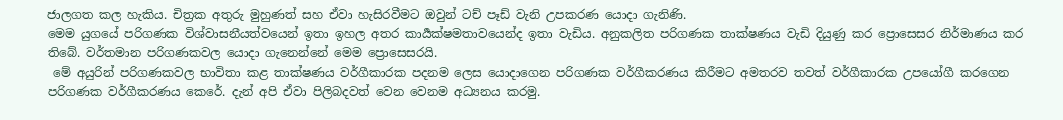ජාලගත කල හැකිය. චිත්‍රක අතුරු මුහුණත් සහ ඒවා හැසිරවීමට ඔවුන් ටච් පෑඩ් වැනි උපකරණ යොදා ගැනිණි.
මෙම යුගයේ පරිගණක විශ්වාසනීයත්වයෙන් ඉතා ඉහල අතර කාර්‍යක්ෂමතාවයෙන්ද ඉතා වැඩිය. අනුකලිත පරිගණක තාක්ෂණය වැඩි දියුණු කර ප්‍රොසෙසර නිර්මාණය කර තිබේ. වර්තමාන පරිගණකවල යොදා ගැනෙන්නේ මෙම ප්‍රොසෙසරයි.
 මේ අයුරින් පරිගණකවල භාවිතා කළ තාක්ෂණය වර්ගීකාරක පදනම ලෙස යොදාගෙන පරිගණක වර්ගීකරණය කිරීමට අමතරව තවත් වර්ගීකාරක උපයෝගී කරගෙන පරිගණක වර්ගීකරණය කෙරේ. දැන් අපි ඒවා පිලිබදවත් වෙන වෙනම අධ්‍යනය කරමු.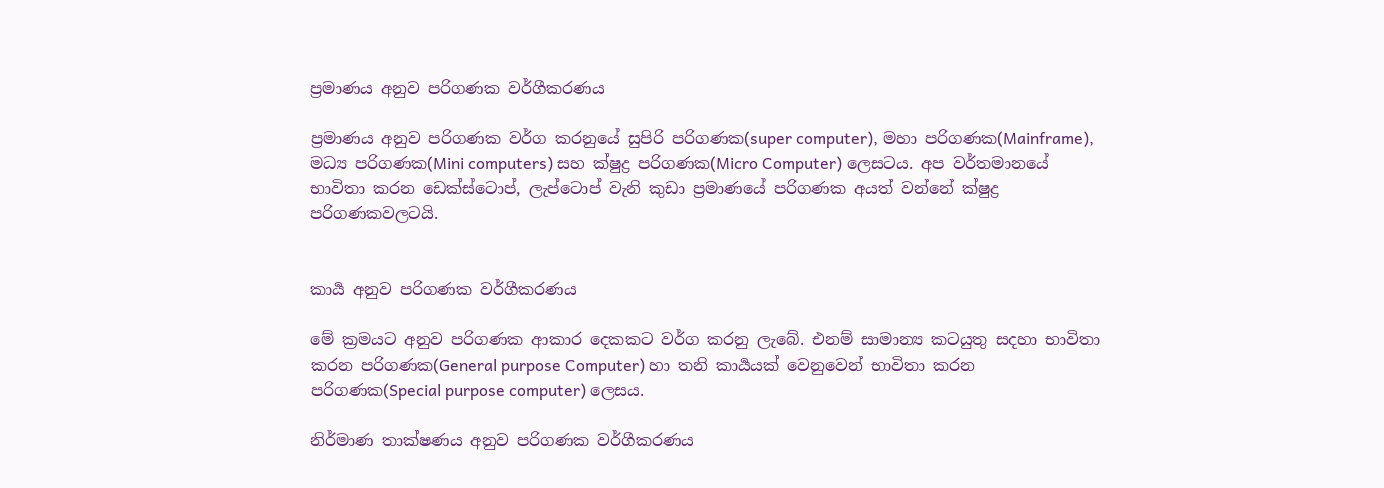ප්‍රමාණය අනුව පරිගණක වර්ගීකරණය

ප්‍රමාණය අනුව පරිගණක වර්ග කරනුයේ සුපිරි පරිගණක(super computer), මහා පරිගණක(Mainframe), මධ්‍ය පරිගණක(Mini computers) සහ ක්ෂුද්‍ර පරිගණක(Micro Computer) ලෙසටය. අප වර්තමානයේ භාවිතා කරන ඩෙක්ස්ටොප්, ලැප්ටොප් වැනි කුඩා ප්‍රමාණයේ පරිගණක අයත් වන්නේ ක්ෂුද්‍ර පරිගණකවලටයි.


කාර්‍ය අනුව පරිගණක වර්ගීකරණය

මේ ක්‍රමයට අනුව පරිගණක ආකාර දෙකකට වර්ග කරනු ලැබේ. එනම් සාමාන්‍ය කටයුතු සදහා භාවිතා කරන පරිගණක(General purpose Computer) හා තනි කාර්‍යයක් වෙනුවෙන් භාවිතා කරන පරිගණක(Special purpose computer) ලෙසය.

නිර්මාණ තාක්ෂණය අනුව පරිගණක වර්ගීකරණය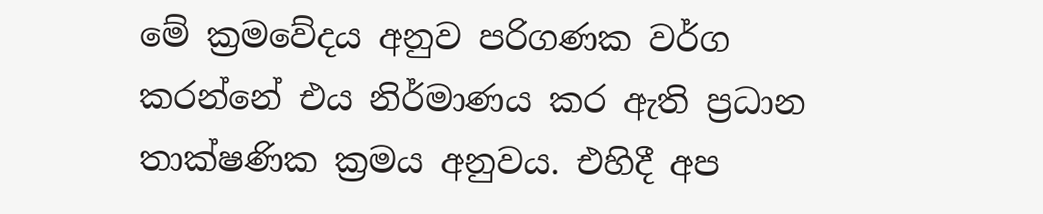මේ ක්‍රමවේදය අනුව පරිගණක වර්ග කරන්නේ එය නිර්මාණය කර ඇති ප්‍රධාන තාක්ෂණික ක්‍රමය අනුවය. එහිදී අප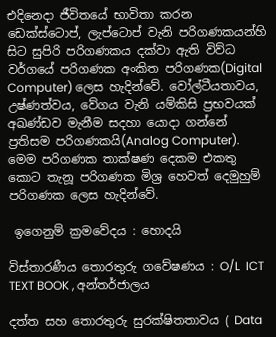එදිනෙදා ජීවිතයේ භාවිතා කරන ඩෙක්ස්ටොප්, ලැප්ටොප් වැනි පරිගණකයන්හි සිට සුපිරි පරිගණකය දක්වා ඇති විව්ධ වර්ගයේ පරිගණක අංකිත පරිගණක(Digital Computer) ලෙස හැදින්වේ. වෝල්ටීයතාවය, උෂ්ණත්වය, වේගය වැනි යම්කිසි ප්‍රභවයක් අඛණ්ඩව මැනීම සදහා යොදා ගන්නේ ප්‍රතිසම පරිගණකයි(Analog Computer). මෙම පරිගණක තාක්ෂණ දෙකම එකතු කොට තැනූ පරිගණක මිශ්‍ර හෙවත් දෙමුහුම් පරිගණක ලෙස හැදින්වේ.

 ඉගෙනුම් ක්‍රමවේදය : හොදයි

විස්තාරණීය තොරතුරු ගවේෂණය : O/L  ICT TEXT BOOK , අන්තර්ජාලය

දත්ත සහ තොරතුරු සුරක්ෂිතතාවය ( Data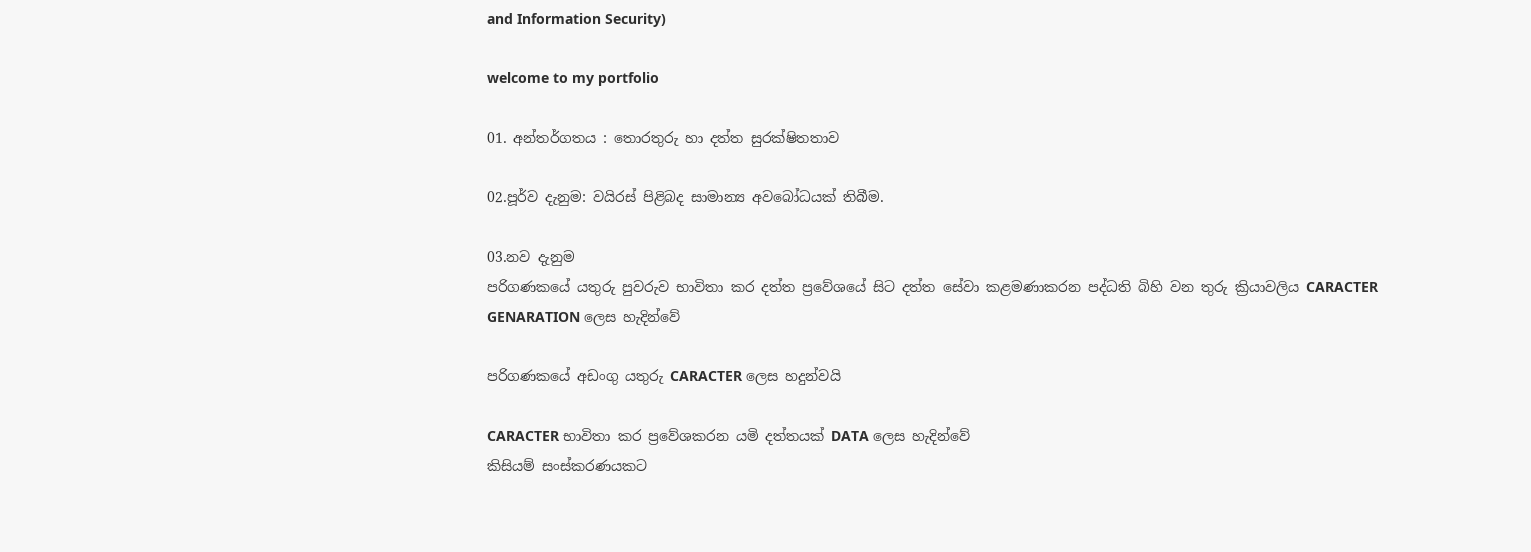and Information Security)

welcome to my portfolio

01. අන්තර්ගතය : තොරතුරු හා දත්ත සුරක්ෂිතතාව

02.පූර්ව දැනුම: වයිරස් පිළිබද සාමාන්‍ය අවබෝධයක් තිබීම.

03.නව දැනුම
පරිගණකයේ යතුරු පුවරුව භාවිතා කර දත්ත ප්‍රවේශයේ සිට දත්ත සේවා කළමණාකරන පද්ධති බිහි වන තුරු ක්‍රියාවලිය CARACTER GENARATION ලෙස හැදින්වේ

පරිගණකයේ අඩංගු යතුරු CARACTER ලෙස හදුන්වයි

CARACTER භාවිතා කර ප්‍රවේශකරන යමි දත්තයක් DATA ලෙස හැදින්වේ
කිසියම් සංස්කරණයකට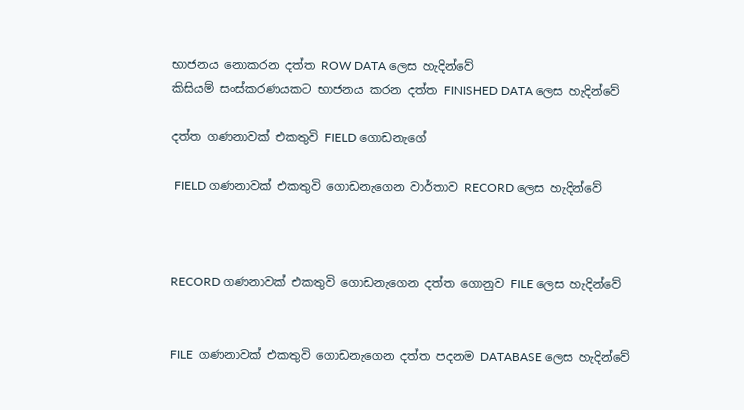භාජනය නොකරන දත්ත ROW DATA ලෙස හැදින්වේ
කිසියම් සංස්කරණයකට භාජනය කරන දත්ත FINISHED DATA ලෙස හැදින්වේ

දත්ත ගණනාවක් එකතුවි FIELD ගොඩනැගේ

 FIELD ගණනාවක් එකතුවි ගොඩනැගෙන වාර්තාව RECORD ලෙස හැදින්වේ



RECORD ගණනාවක් එකතුවි ගොඩනැගෙන දත්ත ගොනුව FILE ලෙස හැදින්වේ


FILE  ගණනාවක් එකතුවි ගොඩනැගෙන දත්ත පදනම DATABASE ලෙස හැදින්වේ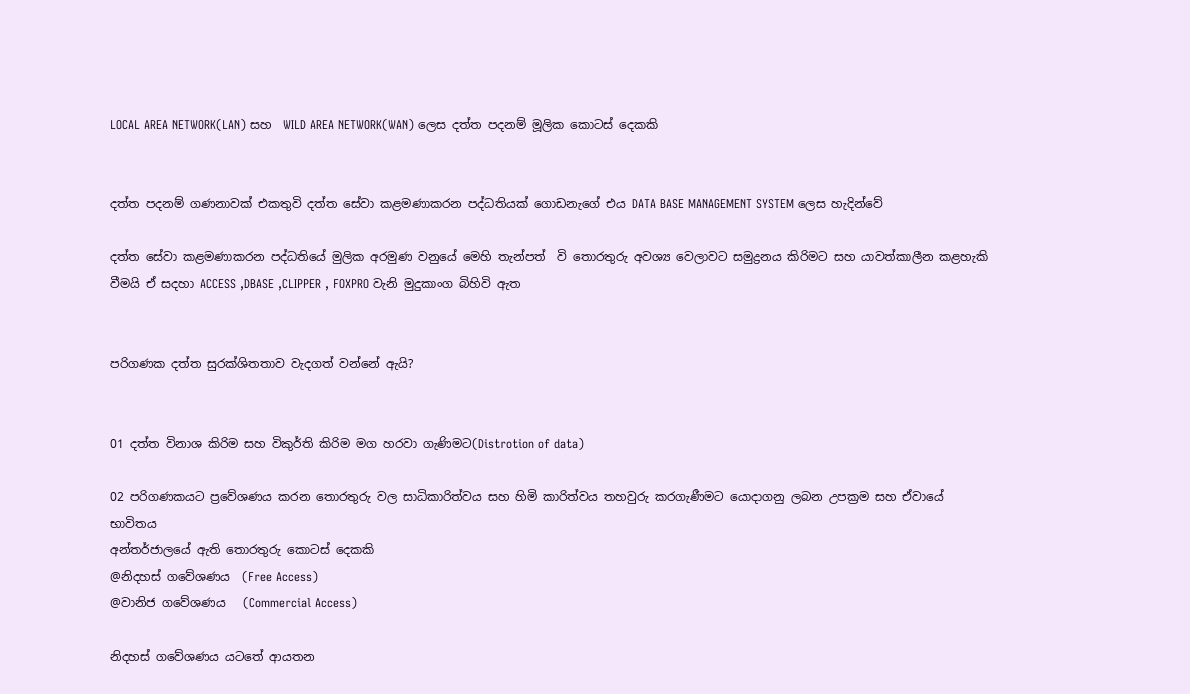LOCAL AREA NETWORK(LAN) සහ  WILD AREA NETWORK(WAN) ලෙස දත්ත පදනම් මූලික කොටස් දෙකකි


දත්ත පදනම් ගණනාවක් එකතුවි දත්ත සේවා කළමණාකරන පද්ධතියක් ගොඩනැගේ එය DATA BASE MANAGEMENT SYSTEM ලෙස හැදින්වේ

දත්ත සේවා කළමණාකරන පද්ධතියේ මුලික අරමුණ වනුයේ මෙහි තැන්පත්  වි තොරතුරු අවශ්‍ය වෙලාවට සමුද්‍රනය කිරිමට සහ යාවත්කාලීන කළහැකි වීමයි ඒ සදහා ACCESS ,DBASE ,CLIPPER , FOXPRO වැනි මුදුකාංග බිහිවි ඇත


පරිගණක දත්ත සුරක්ශිතතාව වැදගත් වන්නේ ඇයි?


01 දත්ත විනාශ කිරිම සහ විකුර්ති කිරිම මග හරවා ගැණිමට(Distrotion of data)

02 පරිගණකයට ප්‍රවේශණය කරන තොරතුරු වල සාධිකාරිත්වය සහ හිමි කාරිත්වය තහවුරු කරගැණීමට යොදාගනු ලබන උපක්‍රම සහ ඒවායේ භාවිතය
අන්තර්ජාලයේ ඇති තොරතුරු කොටස් දෙකකි
@නිදහස් ගවේශණය  (Free Access)
@වානිජ ගවේශණය   (Commercial Access)

නිදහස් ගවේශණය යටතේ ආයතන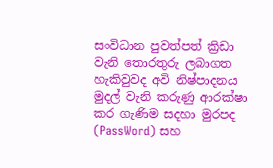සංවිධාන පුවත්පත් ක්‍රිඩා වැනි තොරතුරු ලබාගත හැකිවුවද අවි නිෂ්පාදනය මුදල් වැනි කරුණු ආරක්ෂා කර ගැණිම සදහා මුරපද (PassWord) සහ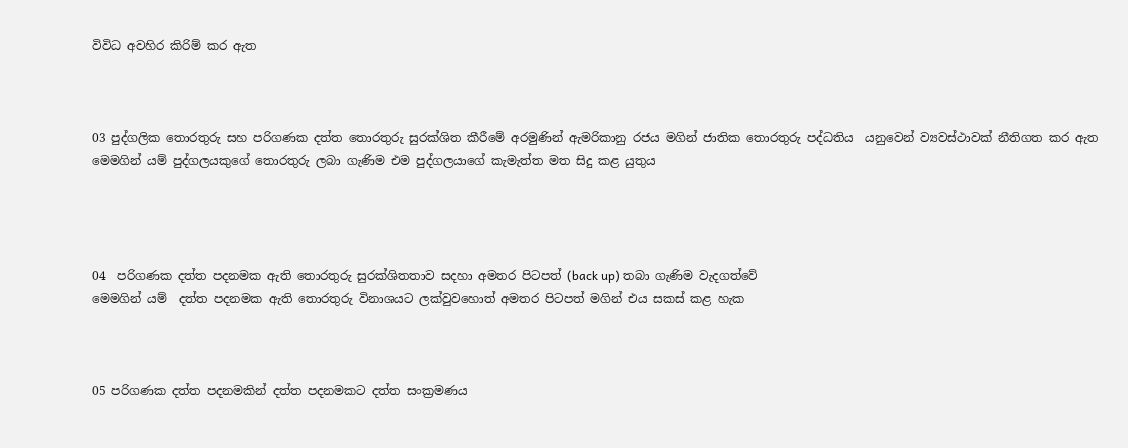විවිධ අවහිර කිරිම් කර ඇත



03 පුද්ගලික තොරතුරු සහ පරිගණක දත්ත තොරතුරු සුරක්ශිත කීරීමේ අරමුණින් ඇමරිකානු රජය මගින් ජාතික තොරතුරු පද්ධතිය  යනුවෙන් ව්‍යවස්ථාවක් නීතිගත කර ඇත මෙමගින් යම් පුද්ගලයකුගේ තොරතුරු ලබා ගැණිම එම පුද්ගලයාගේ කැමැත්ත මත සිදු කළ යුතුය




04  පරිගණක දත්ත පදනමක ඇති තොරතුරු සුරක්ශිතතාව සදහා අමතර පිටපත් (back up) තබා ගැණිම වැදගත්වේ
මෙමගින් යම්  දත්ත පදනමක ඇති තොරතුරු විනාශයට ලක්වුවහොත් අමතර පිටපත් මගින් එය සකස් කළ හැක



05 පරිගණක දත්ත පදනමකින් දත්ත පදනමකට දත්ත සංක්‍රමණය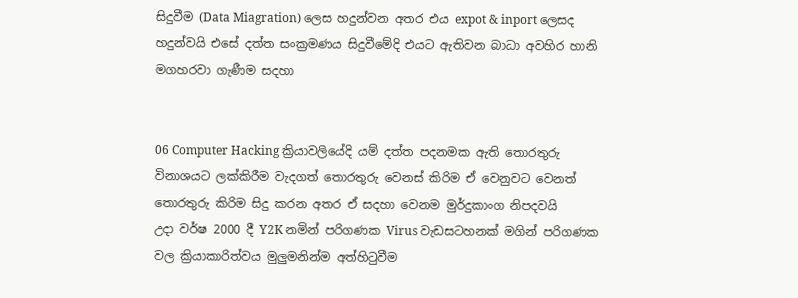සිදුවීම (Data Miagration) ලෙස හදුන්වන අතර එය expot & inport ලෙසද හදුන්වයි එසේ දත්ත සංක්‍රමණය සිදුවීමේදි එයට ඇතිවන බාධා අවහිර හානි මගහරවා ගැණීම සදහා


06 Computer Hacking ක්‍රියාවලියේදි යම් දත්ත පදනමක ඇති තොරතුරු විනාශයට ලක්කිරීම වැදගත් තොරතුරු වෙනස් කිරිම ඒ වෙනුවට වෙනත් තොරතුරු කිරිම සිදු කරන අතර ඒ සදහා වෙනම මුර්දුකාංග නිපදවයි
උදා වර්ෂ 2000 දී Y2K නමින් පරිගණක Virus වැඩසටහනක් මගින් පරිගණක වල ක්‍රියාකාරිත්වය මුලුමනින්ම අත්හිටුවීම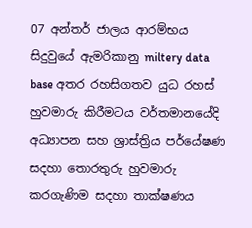07 අන්තර් ජාලය ආරම්භය සිදුවුයේ ඇමරිකානු miltery data base අතර රහසිගතව යුධ රහස් හුවමාරු කිරීමටය වර්තමානයේදි අධ්‍යාපන සහ ශ්‍රාස්ත්‍රිය පර්යේෂණ සදහා තොරතුරු හුවමාරු කරගැණිම සදහා තාක්ෂණය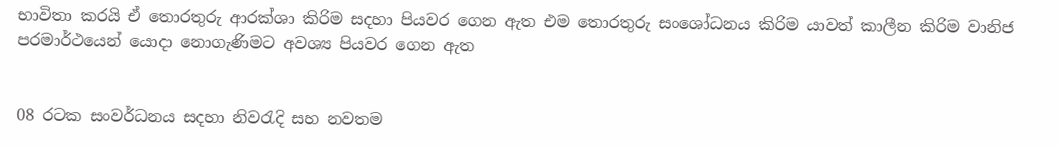භාවිතා කරයි ඒ තොරතුරු ආරක්ශා කිරිම සදහා පියවර ගෙන ඇත එම තොරතුරු සංශෝධනය කිරිම යාවත් කාලීන කිරිම වානිජ පරමාර්ථයෙන් යොදා නොගැණිමට අවශ්‍ය පියවර ගෙන ඇත


08 රටක සංවර්ධනය සදහා නිවරැදි සහ නවතම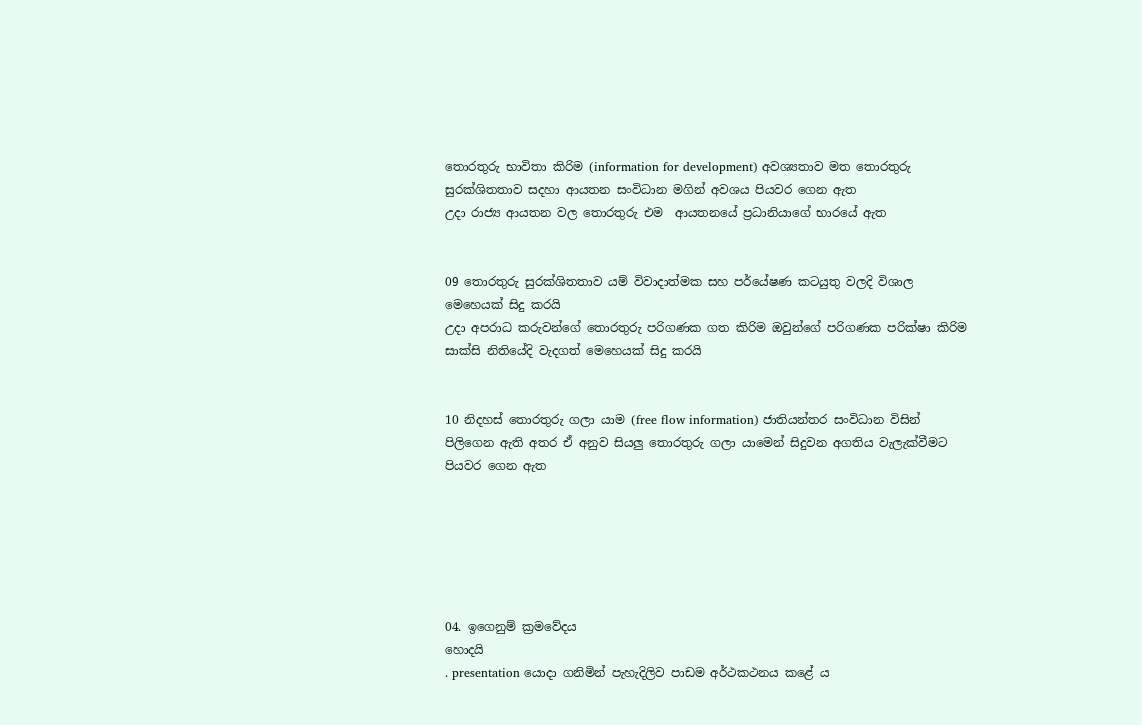තොරතුරු භාවිතා කිරිම (information for development) අවශ්‍යතාව මත තොරතුරු සුරක්ශිතතාව සදහා ආයතන සංවිධාන මගින් අවශය පියවර ගෙන ඇත
උදා රාජ්‍ය ආයතන වල තොරතුරු එම  ආයතනයේ ප්‍රධානියාගේ භාරයේ ඇත


09 තොරතුරු සුරක්ශිතතාව යම් විවාදාත්මක සහ පර්යේෂණ කටයුතු වලදි විශාල මෙහෙයක් සිදු කරයි
උදා අපරාධ කරුවන්ගේ තොරතුරු පරිගණක ගත කිරිම ඔවුන්ගේ පරිගණක පරික්ෂා කිරිම සාක්සි නිතියේදි වැදගත් මෙහෙයක් සිදු කරයි


10 නිදහස් තොරතුරු ගලා යාම (free flow information) ජාතියන්තර සංවිධාන විසින් පිලිගෙන ඇති අතර ඒ අනුව සියලු තොරතුරු ගලා යා‍මෙන් සිදුවන අගතිය වැලැක්වීමට පියවර ගෙන ඇත






04. ඉගෙනුම් ක්‍රමවේදය
හොදයි
. presentation යොදා ගනිමින් පැහැදිලිව පාඩම අර්ථකථනය කළේ ය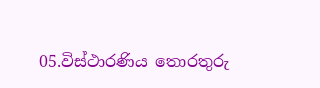05.විස්ථාරණිය තොරතුරු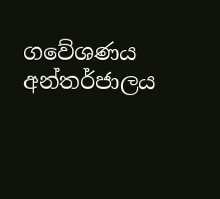ගවේශණය
අන්තර්ජාලය